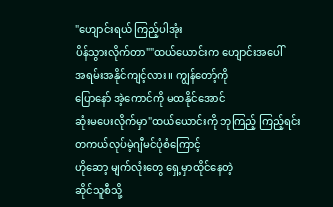"ဟျောင်းရယ် ကြည့်ပါအုံး
ပိန်သွားလိုက်တာ""ထယ်ယောင်းက ဟျောင်းအပေါ်
အရမ်းအနိုင်ကျင့်လား။ ကျွန်တော့်ကို
ပြောနော် အဲ့ကောင်ကို မထနိုင်အောင်
ဆုံးမပေးလိုက်မှာ"ထယ်ယောင်းကို ဘုကြည့် ကြည့်ရင်းတကယ်လုပ်မဲ့ဂျီမင်ပုံစံကြောင့်
ဟိုဆော့ မျက်လုံးတွေ ရှေ့မှာထိုင်နေတဲ့
ဆိုင်သူစီသို့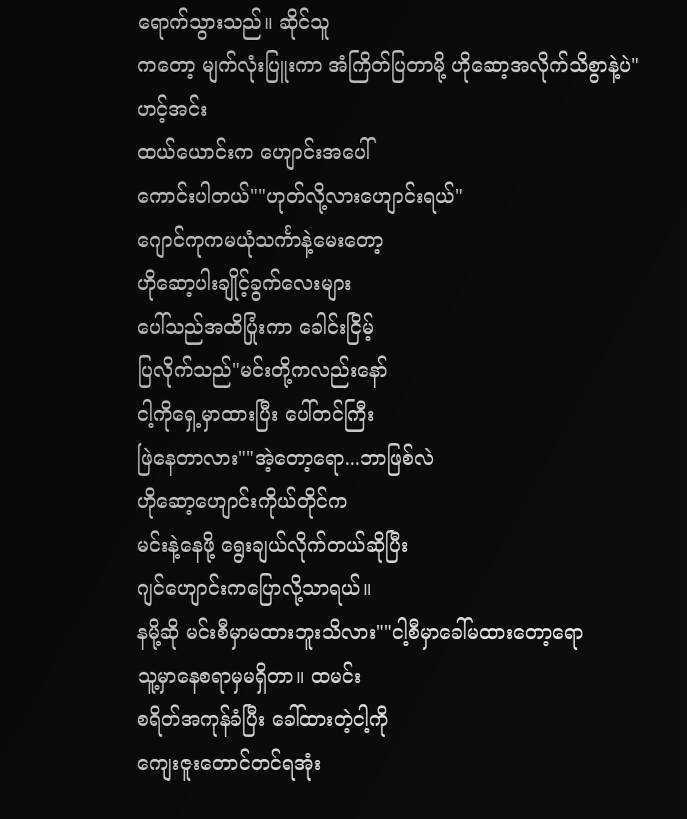ရောက်သွားသည်။ ဆိုင်သူ
ကတော့ မျက်လုံးပြူးကာ အံကြိတ်ပြတာမို့ ဟိုဆော့အလိုက်သိစွာနဲ့ပဲ"ဟင့်အင်း
ထယ်ယောင်းက ဟျောင်းအပေါ်
ကောင်းပါတယ်""ဟုတ်လို့လားဟျောင်းရယ်"
ဂျောင်ကုကမယုံသင်္ကာနဲ့မေးတော့
ဟိုဆော့ပါးချိုင့်ခွက်လေးများ
ပေါ်သည်အထိပြုံးကာ ခေါင်းငြိမ့်
ပြလိုက်သည်"မင်းတို့ကလည်းနော်
ငါ့ကိုရှေ့မှာထားပြီး ပေါ်တင်ကြီး
ဖြဲနေတာလား""အဲ့တော့ရော...ဘာဖြစ်လဲ
ဟိုဆော့ဟျောင်းကိုယ်တိုင်က
မင်းနဲ့နေဖို့ ရွေးချယ်လိုက်တယ်ဆိုပြီး
ဂျင်ဟျောင်းကပြောလို့သာရယ်။
နမို့ဆို မင်းစီမှာမထားဘူးသိလား""ငါ့စီမှာခေါ်မထားတော့ရော
သူ့မှာနေစရာမှမရှိတာ။ ထမင်း
စရိတ်အကုန်ခံပြီး ခေါ်ထားတဲ့ငါ့ကို
ကျေးဇူးတောင်တင်ရအုံး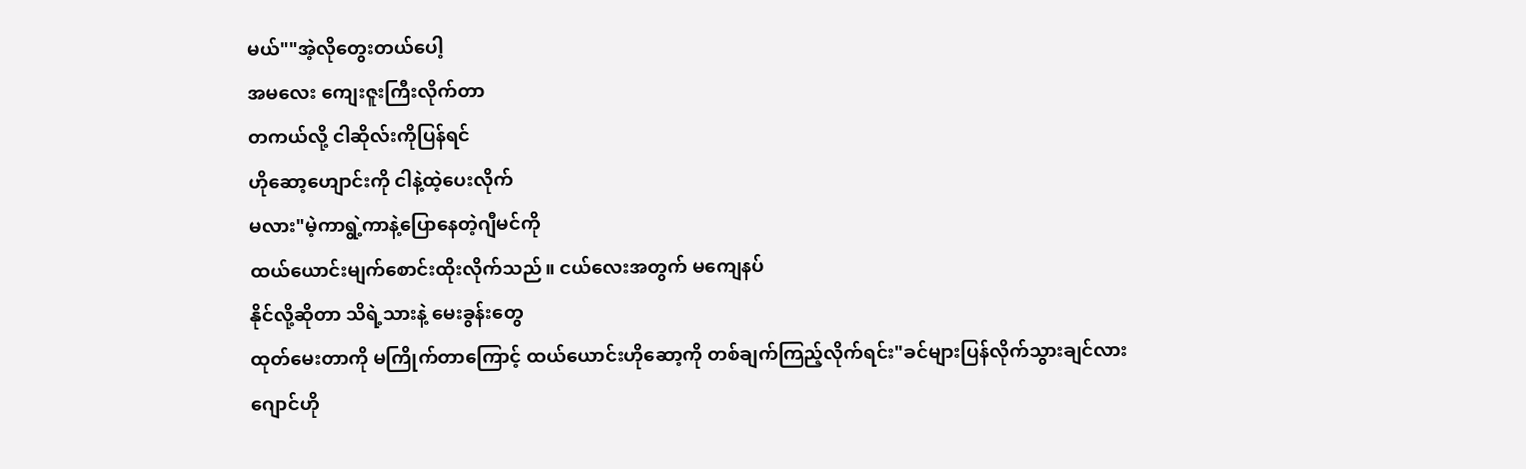မယ်""အဲ့လိုတွေးတယ်ပေါ့
အမလေး ကျေးဇူးကြီးလိုက်တာ
တကယ်လို့ ငါဆိုလ်းကိုပြန်ရင်
ဟိုဆော့ဟျောင်းကို ငါနဲ့ထဲ့ပေးလိုက်
မလား"မဲ့ကာရွဲ့ကာနဲ့ပြောနေတဲ့ဂျီမင်ကို
ထယ်ယောင်းမျက်စောင်းထိုးလိုက်သည်။ ငယ်လေးအတွက် မကျေနပ်
နိုင်လို့ဆိုတာ သိရဲ့သားနဲ့ မေးခွန်းတွေ
ထုတ်မေးတာကို မကြိုက်တာကြောင့် ထယ်ယောင်းဟိုဆော့ကို တစ်ချက်ကြည့်လိုက်ရင်း"ခင်များပြန်လိုက်သွားချင်လား
ဂျောင်ဟို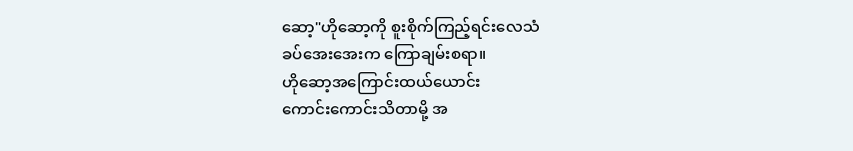ဆော့"ဟိုဆော့ကို စူးစိုက်ကြည့်ရင်းလေသံ
ခပ်အေးအေးက ကြောချမ်းစရာ။
ဟိုဆော့အကြောင်းထယ်ယောင်း
ကောင်းကောင်းသိတာမို့ အ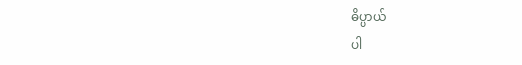ဓိပ္ပာယ်
ပါ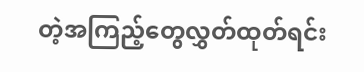တဲ့အကြည့်တွေလွှတ်ထုတ်ရင်း